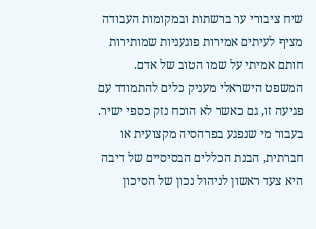שיח ציבורי ער ברשתות ובמקומות העבודה מציף לעיתים אמירות פוגעניות שמותירות חותם אמיתי על שמו הטוב של אדם. המשפט הישראלי מעניק כלים להתמודד עם פגיעה זו, גם כאשר לא הוכח נזק כספי ישיר. בעבור מי שנפגע בפרהסיה מקצועית או חברתית, הבנת הכללים הבסיסיים של דיבה היא צעד ראשון לניהול נכון של הסיכון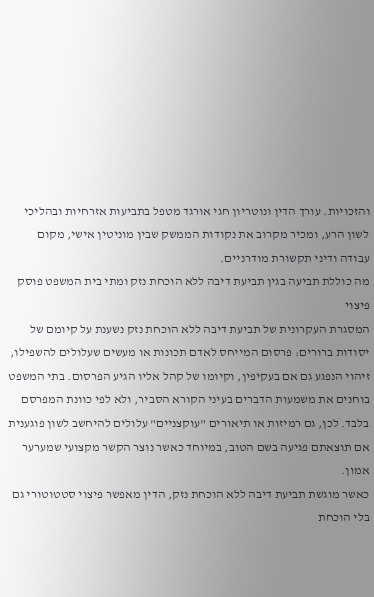והזכויות. עורך הדין ונוטריון חגי אורגד מטפל בתביעות אזרחיות ובהליכי לשון הרע, ומכיר מקרוב את נקודות הממשק שבין מוניטין אישי, מקום עבודה ודיני תקשורת מודרניים.
מה כוללת תביעה בגין תביעת דיבה ללא הוכחת נזק ומתי בית המשפט פוסק פיצוי
המסגרת העקרונית של תביעת דיבה ללא הוכחת נזק נשענת על קיומם של יסודות ברורים: פרסום המייחס לאדם תכונות או מעשים שעלולים להשפילו, זיהוי הנפגע גם אם בעקיפין, וקיומו של קהל אליו הגיע הפרסום. בתי המשפט בוחנים את משמעות הדברים בעיני הקורא הסביר, ולא לפי כוונת המפרסם בלבד. לכן, גם רמיזות או תיאורים "עוקצניים" עלולים להיחשב לשון פוגענית אם תוצאתם פגיעה בשם הטוב, במיוחד כאשר נוצר הקשר מקצועי שמערער אמון.
כאשר מוגשת תביעת דיבה ללא הוכחת נזק, הדין מאפשר פיצוי סטטוטורי גם בלי הוכחת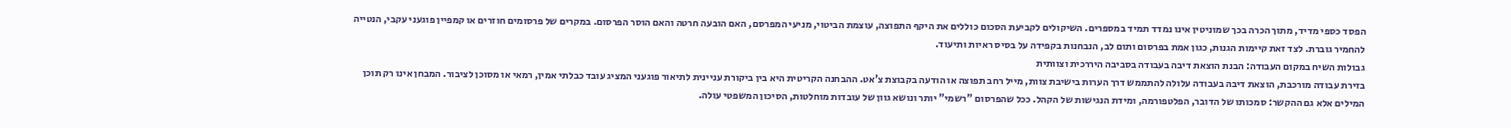הפסד כספי מדיד, מתוך הכרה בכך שמוניטין אינו נמדד תמיד במספרים. השיקולים לקביעת הסכום כוללים את היקף התפוצה, עוצמת הביטוי, מניעי המפרסם, האם הובעה חרטה והאם הוסר הפרסום. במקרים של פרסומים חוזרים או קמפיין פוגעני עקבי, הנטייה להחמיר גוברת. לצד זאת קיימות הגנות, כגון אמת בפרסום ותום לב, הנבחנות בקפידה על בסיס ראיות ותיעוד.
גבולות השיח במקום העבודה: הבנת הוצאת דיבה בעבודה בסביבה היררכית וצוותית
בזירת עבודה מורכבת, הוצאת דיבה בעבודה עלולה להתממש דרך הערות בישיבת צוות, מייל רחב תפוצה או הודעה בקבוצת צ'אט. ההבחנה הקריטית היא בין ביקורת עניינית לתיאור פוגעני המציג עובד כבלתי אמין, רמאי או מסוכן לציבור. המבחן אינו רק תוכן המילים אלא גם ההקשר: סמכותו של הדובר, הפלטפורמה, ומידת הנגישות של הקהל. ככל שהפרסום "רשמי" יותר ונושא גוון של עובדות מוחלטות, הסיכון המשפטי עולה.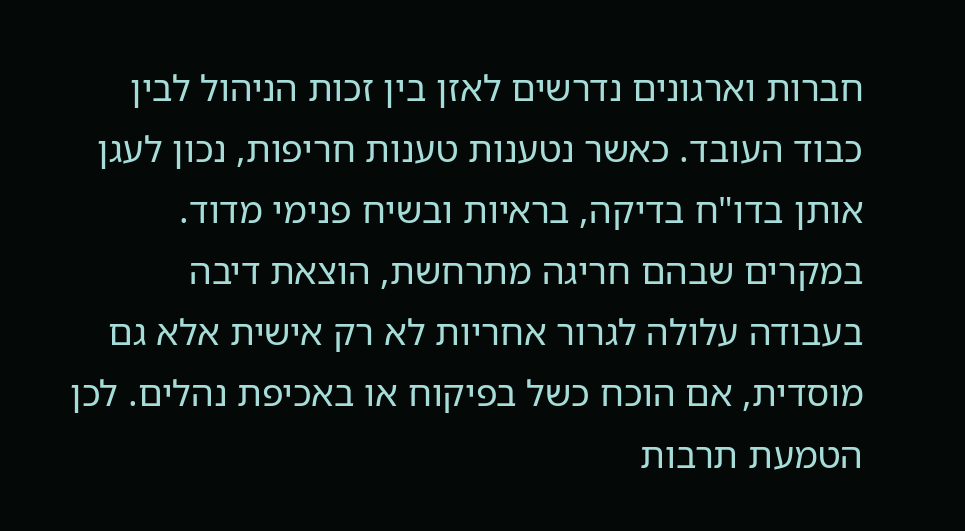חברות וארגונים נדרשים לאזן בין זכות הניהול לבין כבוד העובד. כאשר נטענות טענות חריפות, נכון לעגן אותן בדו"ח בדיקה, בראיות ובשיח פנימי מדוד. במקרים שבהם חריגה מתרחשת, הוצאת דיבה בעבודה עלולה לגרור אחריות לא רק אישית אלא גם מוסדית, אם הוכח כשל בפיקוח או באכיפת נהלים. לכן הטמעת תרבות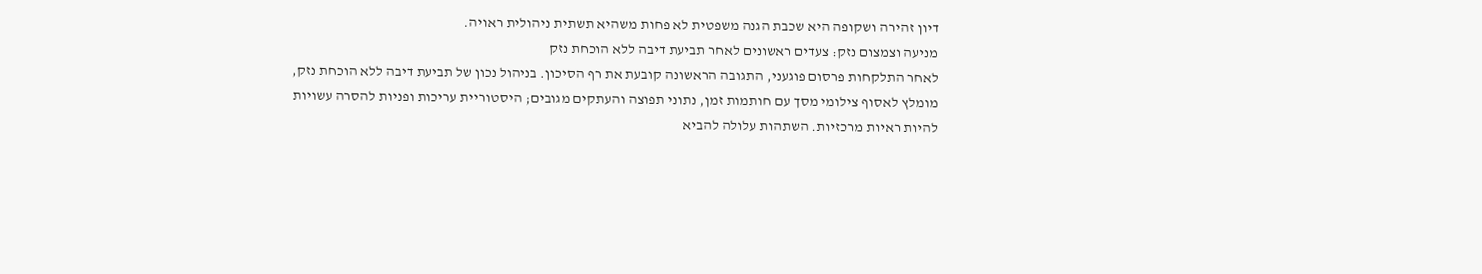דיון זהירה ושקופה היא שכבת הגנה משפטית לא פחות משהיא תשתית ניהולית ראויה.
מניעה וצמצום נזק: צעדים ראשונים לאחר תביעת דיבה ללא הוכחת נזק
לאחר התלקחות פרסום פוגעני, התגובה הראשונה קובעת את רף הסיכון. בניהול נכון של תביעת דיבה ללא הוכחת נזק, מומלץ לאסוף צילומי מסך עם חותמות זמן, נתוני תפוצה והעתקים מגובים; היסטוריית עריכות ופניות להסרה עשויות להיות ראיות מרכזיות. השתהות עלולה להביא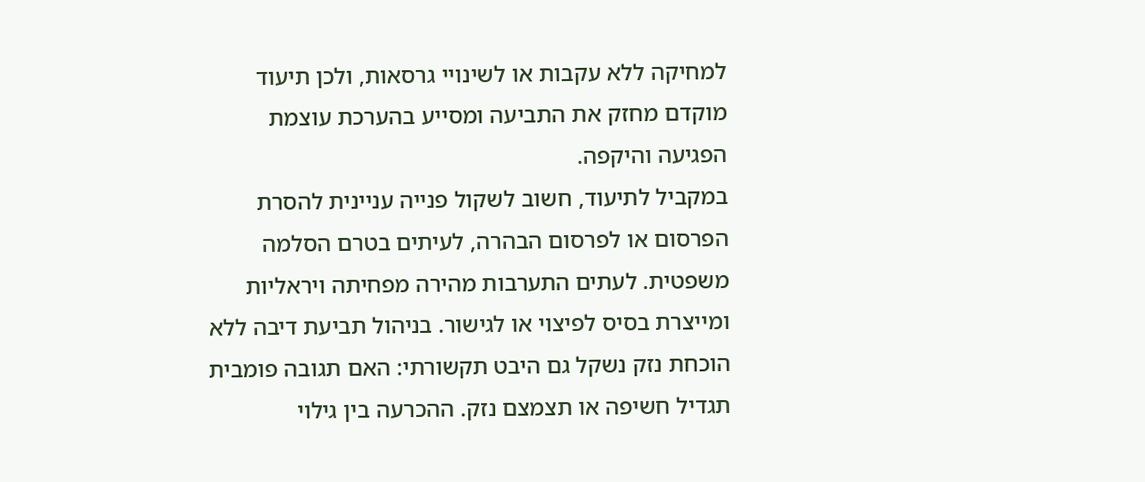למחיקה ללא עקבות או לשינויי גרסאות, ולכן תיעוד מוקדם מחזק את התביעה ומסייע בהערכת עוצמת הפגיעה והיקפה.
במקביל לתיעוד, חשוב לשקול פנייה עניינית להסרת הפרסום או לפרסום הבהרה, לעיתים בטרם הסלמה משפטית. לעתים התערבות מהירה מפחיתה ויראליות ומייצרת בסיס לפיצוי או לגישור. בניהול תביעת דיבה ללא הוכחת נזק נשקל גם היבט תקשורתי: האם תגובה פומבית תגדיל חשיפה או תצמצם נזק. ההכרעה בין גילוי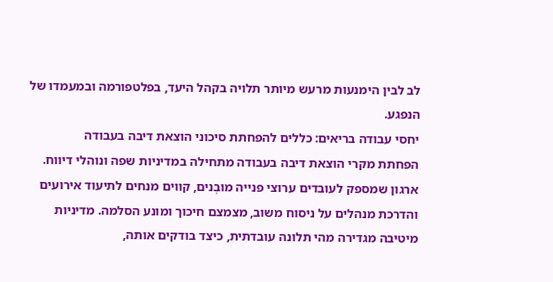לב לבין הימנעות מרעש מיותר תלויה בקהל היעד, בפלטפורמה ובמעמדו של הנפגע.
יחסי עבודה בריאים: כללים להפחתת סיכוני הוצאת דיבה בעבודה
הפחתת מקרי הוצאת דיבה בעבודה מתחילה במדיניות שפה ונוהלי דיווח. ארגון שמספק לעובדים ערוצי פנייה מובְנים, קווים מנחים לתיעוד אירועים והדרכת מנהלים על ניסוח משוב, מצמצם חיכוך ומונע הסלמה. מדיניות מיטיבה מגדירה מהי תלונה עובדתית, כיצד בודקים אותה,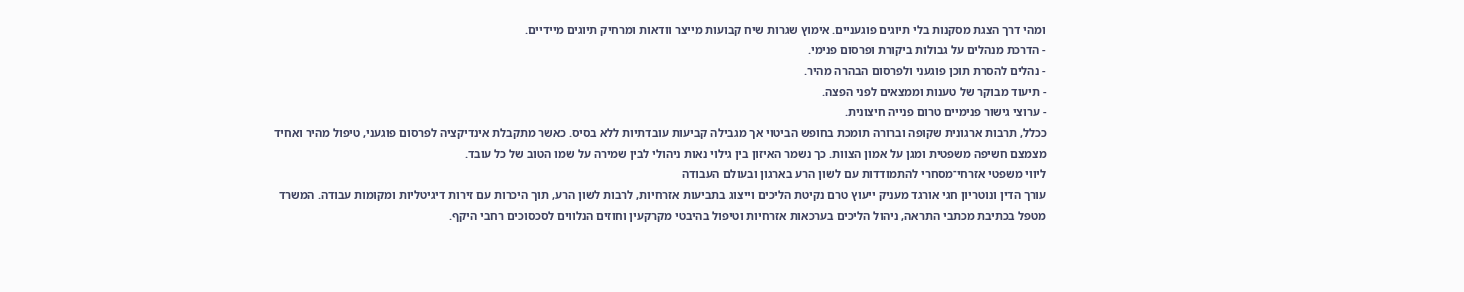ומהי דרך הצגת מסקנות בלי תיוגים פוגעניים. אימוץ שגרות שיח קבועות מייצר וודאות ומרחיק תיוגים מיידיים.
- הדרכת מנהלים על גבולות ביקורת ופרסום פנימי.
- נהלים להסרת תוכן פוגעני ולפרסום הבהרה מהיר.
- תיעוד מבוקר של טענות וממצאים לפני הפצה.
- ערוצי גישור פנימיים טרום פנייה חיצונית.
ככלל, תרבות ארגונית שקופה וברורה תומכת בחופש הביטוי אך מגבילה קביעות עובדתיות ללא בסיס. כאשר מתקבלת אינדיקציה לפרסום פוגעני, טיפול מהיר ואחיד מצמצם חשיפה משפטית ומגן על אמון הצוות. כך נשמר האיזון בין גילוי נאות ניהולי לבין שמירה על שמו הטוב של כל עובד.
ליווי משפטי אזרחי־מסחרי להתמודדות עם לשון הרע בארגון ובעולם העבודה
עורך הדין ונוטריון חגי אורגד מעניק ייעוץ טרם נקיטת הליכים וייצוג בתביעות אזרחיות, לרבות לשון הרע, תוך היכרות עם זירות דיגיטליות ומקומות עבודה. המשרד מטפל בכתיבת מכתבי התראה, ניהול הליכים בערכאות אזרחיות וטיפול בהיבטי מקרקעין וחוזים הנלווים לסכסוכים רחבי היקף.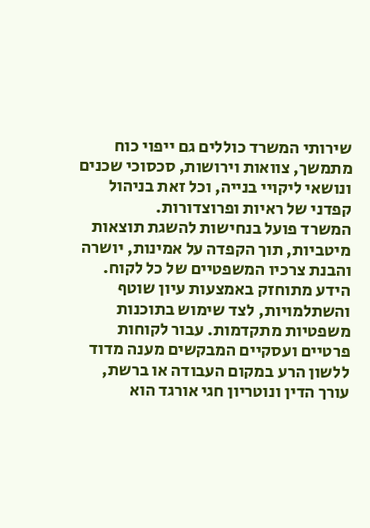שירותי המשרד כוללים גם ייפוי כוח מתמשך, צוואות וירושות, סכסוכי שכנים ונושאי ליקויי בנייה, וכל זאת בניהול קפדני של ראיות ופרוצדורות.
המשרד פועל בנחישות להשגת תוצאות מיטביות, תוך הקפדה על אמינות, יושרה והבנת צרכיו המשפטיים של כל לקוח. הידע מתוחזק באמצעות עיון שוטף והשתלמויות, לצד שימוש בתוכנות משפטיות מתקדמות. עבור לקוחות פרטיים ועסקיים המבקשים מענה מדוד ללשון הרע במקום העבודה או ברשת, עורך הדין ונוטריון חגי אורגד הוא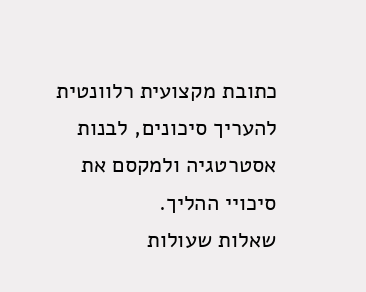כתובת מקצועית רלוונטית להעריך סיכונים, לבנות אסטרטגיה ולמקסם את סיכויי ההליך.
שאלות שעולות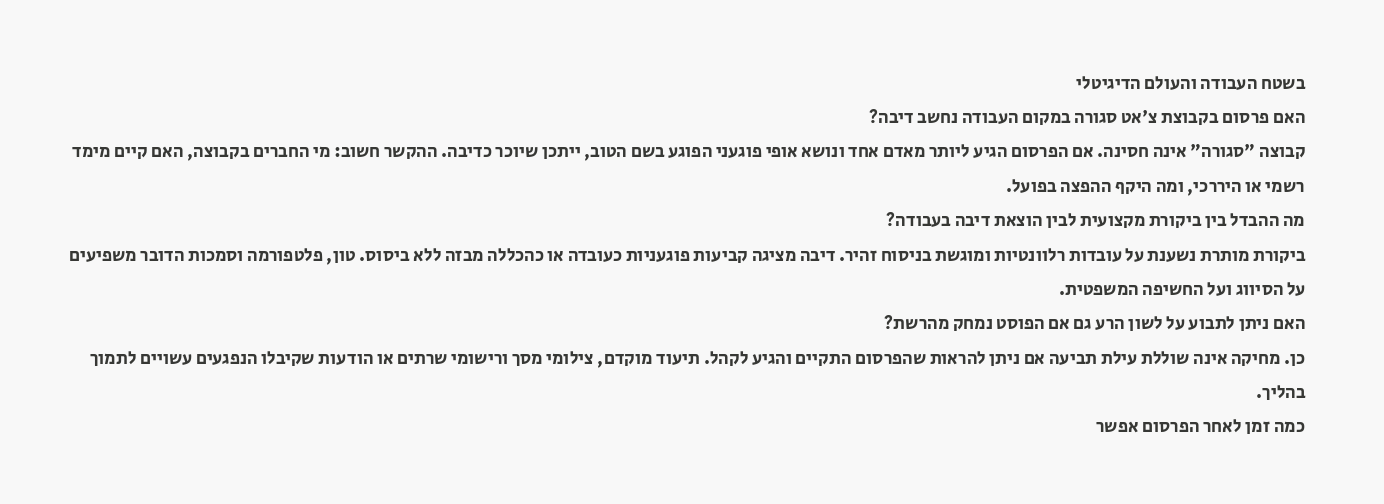בשטח העבודה והעולם הדיגיטלי
האם פרסום בקבוצת צ'אט סגורה במקום העבודה נחשב דיבה?
קבוצה "סגורה" אינה חסינה. אם הפרסום הגיע ליותר מאדם אחד ונושא אופי פוגעני הפוגע בשם הטוב, ייתכן שיוכר כדיבה. ההקשר חשוב: מי החברים בקבוצה, האם קיים מימד רשמי או היררכי, ומה היקף ההפצה בפועל.
מה ההבדל בין ביקורת מקצועית לבין הוצאת דיבה בעבודה?
ביקורת מותרת נשענת על עובדות רלוונטיות ומוגשת בניסוח זהיר. דיבה מציגה קביעות פוגעניות כעובדה או כהכללה מבזה ללא ביסוס. טון, פלטפורמה וסמכות הדובר משפיעים על הסיווג ועל החשיפה המשפטית.
האם ניתן לתבוע על לשון הרע גם אם הפוסט נמחק מהרשת?
כן. מחיקה אינה שוללת עילת תביעה אם ניתן להראות שהפרסום התקיים והגיע לקהל. תיעוד מוקדם, צילומי מסך ורישומי שרתים או הודעות שקיבלו הנפגעים עשויים לתמוך בהליך.
כמה זמן לאחר הפרסום אפשר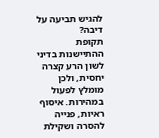להגיש תביעה על דיבה?
תקופת ההתיישנות בדיני לשון הרע קצרה יחסית, ולכן מומלץ לפעול במהירות. איסוף ראיות, פנייה להסרה ושקילת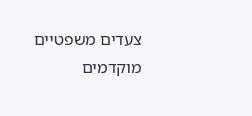צעדים משפטיים מוקדמים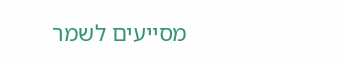מסייעים לשמר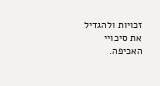זכויות ולהגדיל את סיכויי האכיפה.